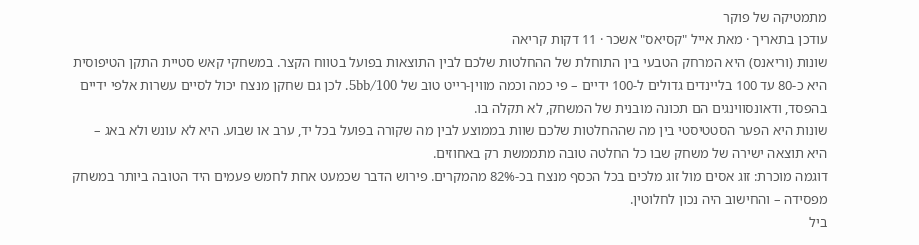מתמטיקה של פוקר
עודכן בתאריך · מאת אייל "קסיאס" אשכר · 11 דקות קריאה
שונות (וריאנס) היא המרחק הטבעי בין התוחלת של ההחלטות שלכם לבין התוצאות בפועל בטווח הקצר. במשחקי קאש סטיית התקן הטיפוסית היא כ-80 עד 100 בליינדים גדולים ל-100 ידיים – פי כמה וכמה מווין-רייט טוב של 5bb/100. לכן גם שחקן מנצח יכול לסיים עשרות אלפי ידיים בהפסד, ודאונסווינגים הם תכונה מובנית של המשחק, לא תקלה בו.
שונות היא הפער הסטטיסטי בין מה שההחלטות שלכם שוות בממוצע לבין מה שקורה בפועל בכל יד, ערב או שבוע. היא לא עונש ולא באג – היא תוצאה ישירה של משחק שבו כל החלטה טובה מתממשת רק באחוזים.
דוגמה מוכרת: זוג אסים מול זוג מלכים בכל הכסף מנצח בכ-82% מהמקרים. פירוש הדבר שכמעט אחת לחמש פעמים היד הטובה ביותר במשחק מפסידה – והחישוב היה נכון לחלוטין.
ביל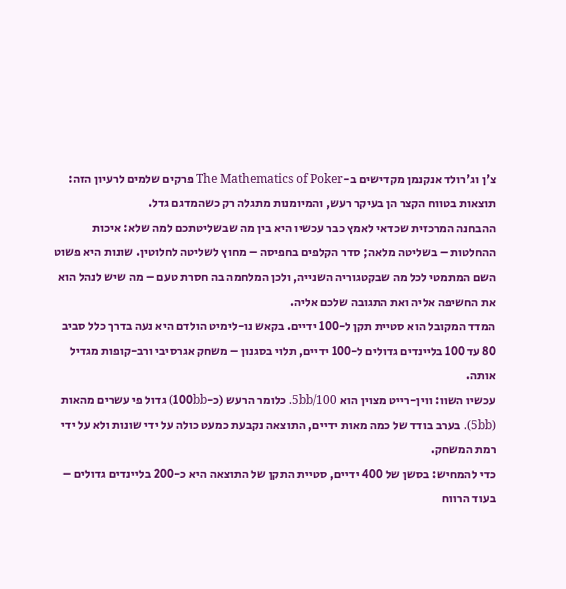צ'ן וג'רולד אנקנמן מקדישים ב-The Mathematics of Poker פרקים שלמים לרעיון הזה: תוצאות בטווח הקצר הן בעיקר רעש, והמיומנות מתגלה רק כשהמדגם גדל.
ההבחנה המרכזית שכדאי לאמץ כבר עכשיו היא בין מה שבשליטתכם למה שלא: איכות ההחלטות – בשליטה מלאה; סדר הקלפים בחפיסה – מחוץ לשליטה לחלוטין. שונות היא פשוט השם המתמטי לכל מה שבקטגוריה השנייה, ולכן המלחמה בה חסרת טעם – מה שיש לנהל הוא את החשיפה אליה ואת התגובה שלכם אליה.
המדד המקובל הוא סטיית תקן ל-100 ידיים. בקאש נו-לימיט הולדם היא נעה בדרך כלל סביב 80 עד 100 בליינדים גדולים ל-100 ידיים, תלוי בסגנון – משחק אגרסיבי ורב-קופות מגדיל אותה.
עכשיו השוו: ווין-רייט מצוין הוא 5bb/100. כלומר הרעש (כ-100bb) גדול פי עשרים מהאות (5bb). בערב בודד של כמה מאות ידיים, התוצאה נקבעת כמעט כולה על ידי שונות ולא על ידי רמת המשחק.
כדי להמחיש: בסשן של 400 ידיים, סטיית התקן של התוצאה היא כ-200 בליינדים גדולים – בעוד הרווח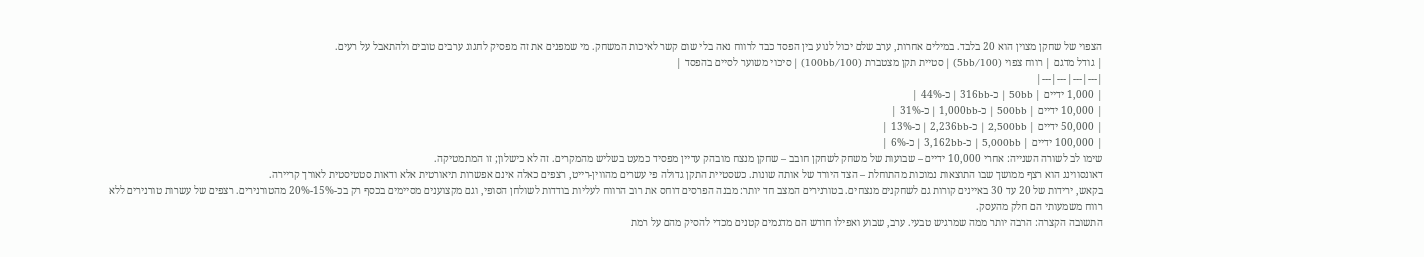הצפוי של שחקן מצוין הוא 20 בלבד. במילים אחרות, ערב שלם יכול לנוע בין הפסד כבד לרווח נאה בלי שום קשר לאיכות המשחק. מי שמפנים את זה מפסיק לחגוג ערבים טובים ולהתאבל על רעים.
| גודל מדגם | רווח צפוי (5bb/100) | סטיית תקן מצטברת (100bb/100) | סיכוי משוער לסיים בהפסד |
|---|---|---|---|
| 1,000 ידיים | 50bb | כ-316bb | כ-44% |
| 10,000 ידיים | 500bb | כ-1,000bb | כ-31% |
| 50,000 ידיים | 2,500bb | כ-2,236bb | כ-13% |
| 100,000 ידיים | 5,000bb | כ-3,162bb | כ-6% |
שימו לב לשורה השנייה: אחרי 10,000 ידיים – שבועות של משחק לשחקן חובב – שחקן מנצח מובהק עדיין מפסיד כמעט בשליש מהמקרים. זה לא כישלון; זו המתמטיקה.
דאונסווינג הוא רצף ממושך שבו התוצאות נמוכות מהתוחלת – הצד היורד של אותה שונות. כשסטיית התקן גדולה פי עשרים מהווין-רייט, רצפים כאלה אינם אפשרות תיאורטית אלא ודאות סטטיסטית לאורך קריירה.
בקאש, ירידות של 20 עד 30 באיינים קורות גם לשחקנים מנצחים. בטורנירים המצב חד יותר: מבנה הפרסים דוחס את רוב הרווח לעליות בודדות לשולחן הסופי, וגם מקצוענים מסיימים בכסף רק בכ-15%-20% מהטורנירים. רצפים של עשרות טורנירים ללא רווח משמעותי הם חלק מהעסק.
התשובה הקצרה: הרבה יותר ממה שמרגיש טבעי. ערב, שבוע ואפילו חודש הם מדגמים קטנים מכדי להסיק מהם על רמת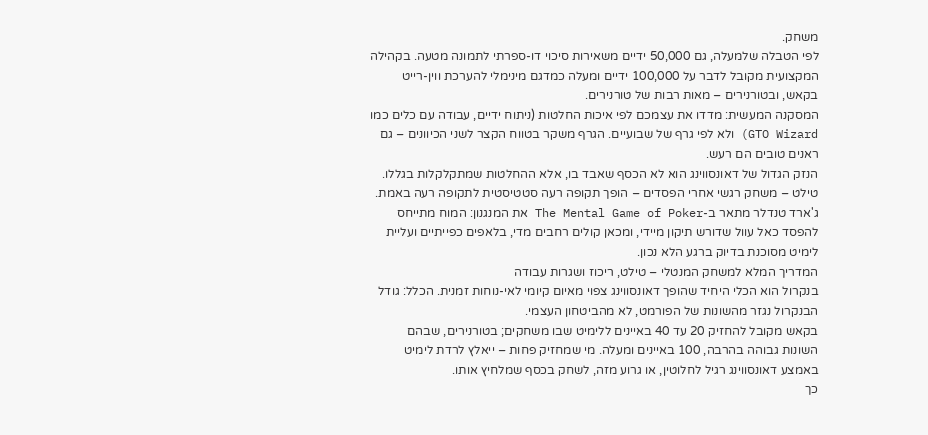משחק.
לפי הטבלה שלמעלה, גם 50,000 ידיים משאירות סיכוי דו-ספרתי לתמונה מטעה. בקהילה המקצועית מקובל לדבר על 100,000 ידיים ומעלה כמדגם מינימלי להערכת ווין-רייט בקאש, ובטורנירים – מאות רבות של טורנירים.
המסקנה המעשית: מדדו את עצמכם לפי איכות החלטות (ניתוח ידיים, עבודה עם כלים כמו GTO Wizard) ולא לפי גרף של שבועיים. הגרף משקר בטווח הקצר לשני הכיוונים – גם ראנים טובים הם רעש.
הנזק הגדול של דאונסווינג הוא לא הכסף שאבד בו, אלא ההחלטות שמתקלקלות בגללו. טילט – משחק רגשי אחרי הפסדים – הופך תקופה רעה סטטיסטית לתקופה רעה באמת.
ג'ארד טנדלר מתאר ב-The Mental Game of Poker את המנגנון: המוח מתייחס להפסד כאל עוול שדורש תיקון מיידי, ומכאן קולים רחבים מדי, בלאפים כפייתיים ועליית לימיט מסוכנת בדיוק ברגע הלא נכון.
המדריך המלא למשחק המנטלי – טילט, ריכוז ושגרות עבודה
בנקרול הוא הכלי היחיד שהופך דאונסווינג צפוי מאיום קיומי לאי-נוחות זמנית. הכלל: גודל הבנקרול נגזר מהשונות של הפורמט, לא מהביטחון העצמי.
בקאש מקובל להחזיק 20 עד 40 באיינים ללימיט שבו משחקים; בטורנירים, שבהם השונות גבוהה בהרבה, 100 באיינים ומעלה. מי שמחזיק פחות – ייאלץ לרדת לימיט באמצע דאונסווינג רגיל לחלוטין, או גרוע מזה, לשחק בכסף שמלחיץ אותו.
כך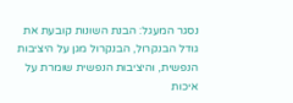נסגר המעגל: הבנת השונות קובעת את גודל הבנקרול, הבנקרול מגן על היציבות הנפשית, והיציבות הנפשית שומרת על איכות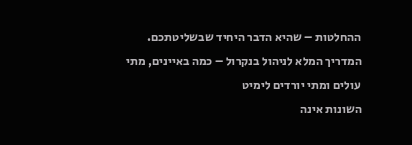ההחלטות – שהיא הדבר היחיד שבשליטתכם.
המדריך המלא לניהול בנקרול – כמה באיינים, מתי עולים ומתי יורדים לימיט
השונות אינה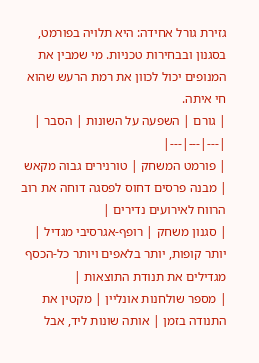גזירת גורל אחידה: היא תלויה בפורמט, בסגנון ובבחירות טכניות. מי שמבין את המנופים יכול לכוון את רמת הרעש שהוא חי איתה.
| גורם | השפעה על השונות | הסבר |
|---|---|---|
| פורמט המשחק | טורנירים גבוה מקאש | מבנה פרסים דחוס לפסגה דוחה את רוב הרווח לאירועים נדירים |
| סגנון משחק | רופף-אגרסיבי מגדיל | יותר קופות, יותר בלאפים ויותר כל-הכסף מגדילים את תנודת התוצאות |
| מספר שולחנות אונליין | מקטין את התנודה בזמן | אותה שונות ליד, אבל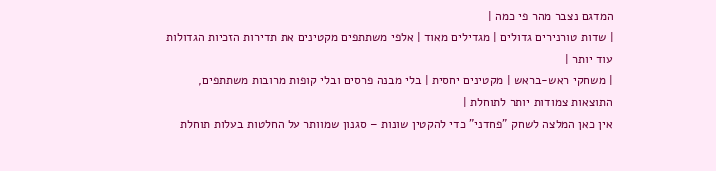המדגם נצבר מהר פי כמה |
| שדות טורנירים גדולים | מגדילים מאוד | אלפי משתתפים מקטינים את תדירות הזכיות הגדולות עוד יותר |
| משחקי ראש-בראש | מקטינים יחסית | בלי מבנה פרסים ובלי קופות מרובות משתתפים, התוצאות צמודות יותר לתוחלת |
אין כאן המלצה לשחק "פחדני" כדי להקטין שונות – סגנון שמוותר על החלטות בעלות תוחלת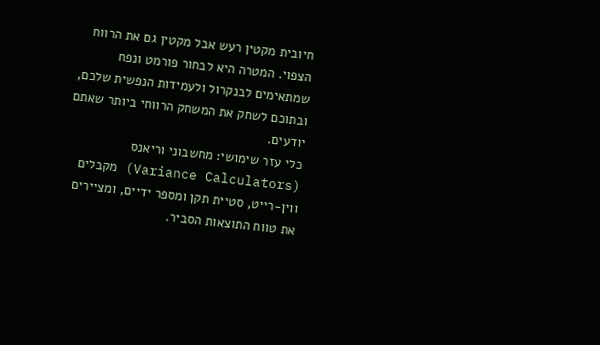חיובית מקטין רעש אבל מקטין גם את הרווח הצפוי. המטרה היא לבחור פורמט ונפח שמתאימים לבנקרול ולעמידות הנפשית שלכם, ובתוכם לשחק את המשחק הרווחי ביותר שאתם יודעים.
כלי עזר שימושי: מחשבוני וריאנס (Variance Calculators) מקבלים ווין-רייט, סטיית תקן ומספר ידיים, ומציירים את טווח התוצאות הסביר.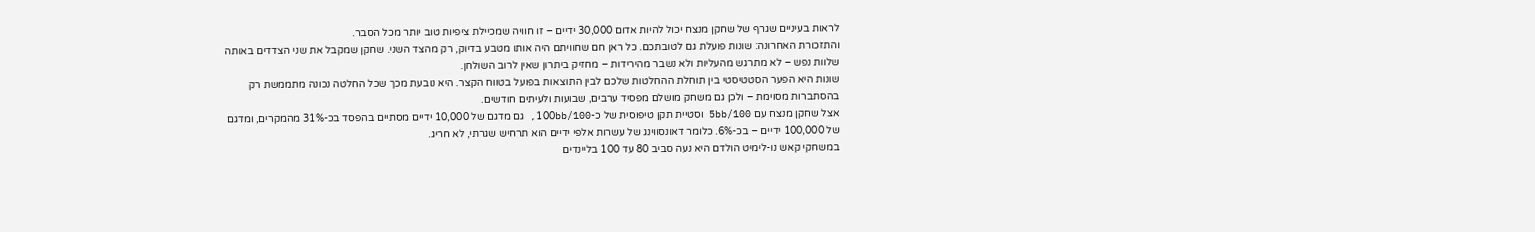לראות בעיניים שגרף של שחקן מנצח יכול להיות אדום 30,000 ידיים – זו חוויה שמכיילת ציפיות טוב יותר מכל הסבר.
והתזכורת האחרונה: שונות פועלת גם לטובתכם. כל ראן חם שחוויתם היה אותו מטבע בדיוק, רק מהצד השני. שחקן שמקבל את שני הצדדים באותה שלוות נפש – לא מתרגש מהעליות ולא נשבר מהירידות – מחזיק ביתרון שאין לרוב השולחן.
שונות היא הפער הסטטיסטי בין תוחלת ההחלטות שלכם לבין התוצאות בפועל בטווח הקצר. היא נובעת מכך שכל החלטה נכונה מתממשת רק בהסתברות מסוימת – ולכן גם משחק מושלם מפסיד ערבים, שבועות ולעיתים חודשים.
אצל שחקן מנצח עם 5bb/100 וסטיית תקן טיפוסית של כ-100bb/100, גם מדגם של 10,000 ידיים מסתיים בהפסד בכ-31% מהמקרים, ומדגם של 100,000 ידיים – בכ-6%. כלומר דאונסווינג של עשרות אלפי ידיים הוא תרחיש שגרתי, לא חריג.
במשחקי קאש נו-לימיט הולדם היא נעה סביב 80 עד 100 בליינדים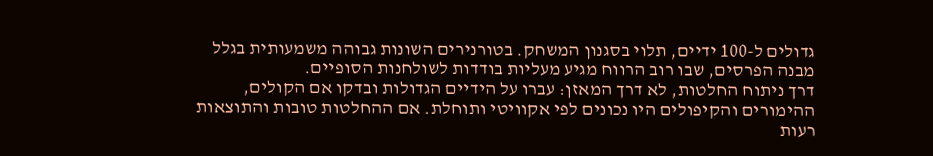גדולים ל-100 ידיים, תלוי בסגנון המשחק. בטורנירים השונות גבוהה משמעותית בגלל מבנה הפרסים, שבו רוב הרווח מגיע מעליות בודדות לשולחנות הסופיים.
דרך ניתוח החלטות, לא דרך המאזן: עברו על הידיים הגדולות ובדקו אם הקולים, ההימורים והקיפולים היו נכונים לפי אקוויטי ותוחלת. אם ההחלטות טובות והתוצאות רעות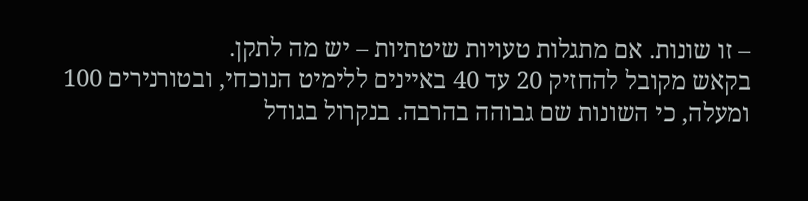– זו שונות. אם מתגלות טעויות שיטתיות – יש מה לתקן.
בקאש מקובל להחזיק 20 עד 40 באיינים ללימיט הנוכחי, ובטורנירים 100 ומעלה, כי השונות שם גבוהה בהרבה. בנקרול בגודל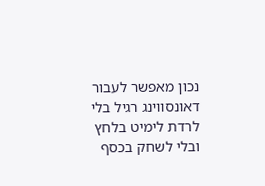נכון מאפשר לעבור דאונסווינג רגיל בלי לרדת לימיט בלחץ ובלי לשחק בכסף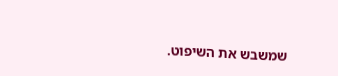שמשבש את השיפוט.